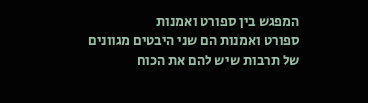המפגש בין ספורט ואמנות
ספורט ואמנות הם שני היבטים מגוונים של תרבות שיש להם את הכוח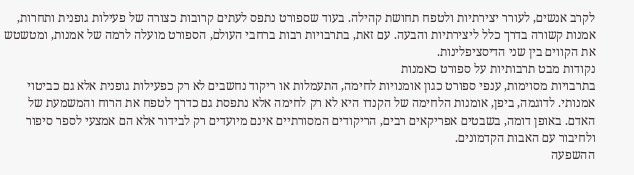לקרב אנשים, לעורר יצירתיות ולטפח תחושת קהילה. בעוד שספורט נתפס לעתים קרובות כצורה של פעילות גופנית ותחרות, אמנות קשורה בדרך כלל ליצירתיות והבעה. עם זאת, בתרבויות רבות ברחבי העולם, הספורט מועלה לרמה של אמנות, ומטשטש את הקווים בין שני הדיסציפלינות.
נקודות מבט תרבותיות על ספורט כאמנות
בתרבויות מסוימות, ענפי ספורט כגון אומנויות לחימה, התעמלות או ריקוד נחשבים לא רק כפעילות גופנית אלא גם כביטוי אמנותי. לדוגמה, ביפן, אומנות הלחימה של הקנדו היא לא רק לחימה אלא נתפסת גם כדרך לטפח את הרוח והמשמעת של האדם. באופן דומה, בשבטים אפריקאים רבים, הריקודים המסורתיים אינם מיועדים רק לבידור אלא הם אמצעי לספר סיפור ולחיבור עם האבות הקדמונים.
ההשפעה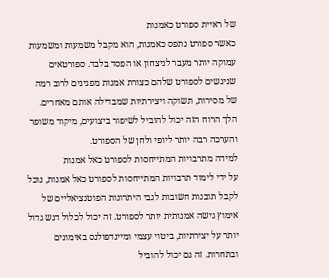של ראיית ספורט כאמנות
כאשר ספורט נתפס כאמנות, הוא מקבל משמעות ומשמעות עמוקה יותר מעבר לניצחון או הפסד בלבד. ספורטאים שניגשים לספורט שלהם כצורת אמנות מפגינים לרוב רמה של מסירות, תשוקה ויצירתיות שמבדילה אותם מאחרים. הלך הרוח הזה יכול להוביל לשיפור ביצועים, מיקוד משופר והערכה רבה יותר ליופי ולחן של הספורט.
למידה מתרבויות המתייחסות לספורט כאל אמנות
על ידי לימוד תרבויות המתייחסות לספורט כאל אמנות, נוכל לקבל תובנות חשובות לגבי היתרונות הפוטנציאליים של אימוץ גישה אמנותית יותר לספורט. זה יכול לכלול דגש גדול יותר על יצירתיות, ביטוי עצמי ומיינדפולנס באימונים ובתחרות. זה גם יכול להוביל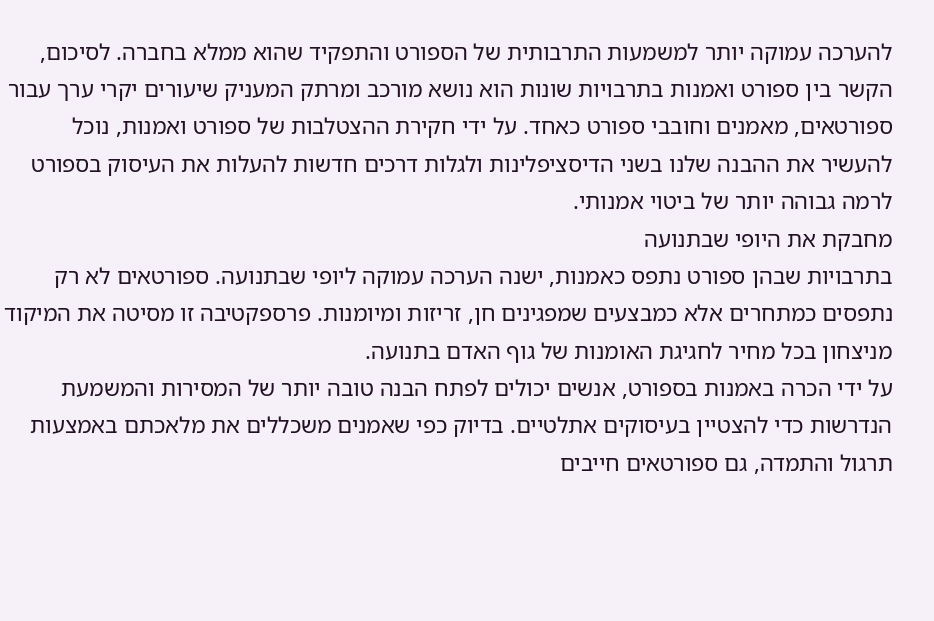להערכה עמוקה יותר למשמעות התרבותית של הספורט והתפקיד שהוא ממלא בחברה. לסיכום, הקשר בין ספורט ואמנות בתרבויות שונות הוא נושא מורכב ומרתק המעניק שיעורים יקרי ערך עבור ספורטאים, מאמנים וחובבי ספורט כאחד. על ידי חקירת ההצטלבות של ספורט ואמנות, נוכל להעשיר את ההבנה שלנו בשני הדיסציפלינות ולגלות דרכים חדשות להעלות את העיסוק בספורט לרמה גבוהה יותר של ביטוי אמנותי.
מחבקת את היופי שבתנועה
בתרבויות שבהן ספורט נתפס כאמנות, ישנה הערכה עמוקה ליופי שבתנועה. ספורטאים לא רק נתפסים כמתחרים אלא כמבצעים שמפגינים חן, זריזות ומיומנות. פרספקטיבה זו מסיטה את המיקוד מניצחון בכל מחיר לחגיגת האומנות של גוף האדם בתנועה.
על ידי הכרה באמנות בספורט, אנשים יכולים לפתח הבנה טובה יותר של המסירות והמשמעת הנדרשות כדי להצטיין בעיסוקים אתלטיים. בדיוק כפי שאמנים משכללים את מלאכתם באמצעות תרגול והתמדה, גם ספורטאים חייבים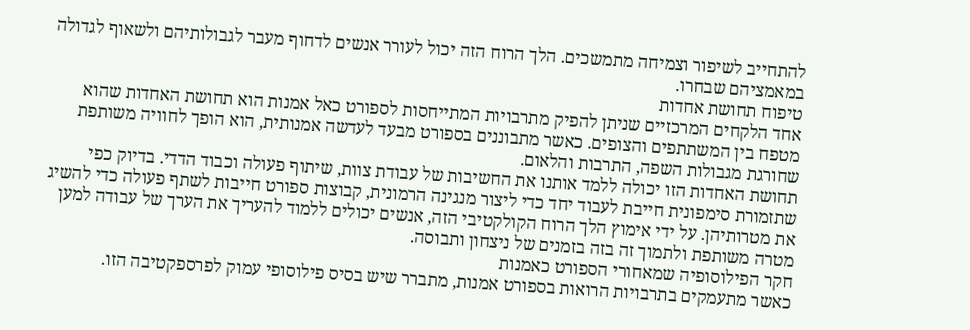להתחייב לשיפור וצמיחה מתמשכים. הלך הרוח הזה יכול לעורר אנשים לדחוף מעבר לגבולותיהם ולשאוף לגדולה במאמציהם שבחרו.
טיפוח תחושת אחדות
אחד הלקחים המרכזיים שניתן להפיק מתרבויות המתייחסות לספורט כאל אמנות הוא תחושת האחדות שהוא מטפח בין המשתתפים והצופים. כאשר מתבוננים בספורט מבעד לעדשה אמנותית, הוא הופך לחוויה משותפת שחורגת מגבולות השפה, התרבות והלאום.
תחושת האחדות הזו יכולה ללמד אותנו את החשיבות של עבודת צוות, שיתוף פעולה וכבוד הדדי. בדיוק כפי שתזמורת סימפונית חייבת לעבוד יחד כדי ליצור מנגינה הרמונית, קבוצות ספורט חייבות לשתף פעולה כדי להשיג את מטרותיהן. על ידי אימוץ הלך הרוח הקולקטיבי הזה, אנשים יכולים ללמוד להעריך את הערך של עבודה למען מטרה משותפת ולתמוך זה בזה בזמנים של ניצחון ותבוסה.
חקר הפילוסופיה שמאחורי הספורט כאמנות
כאשר מתעמקים בתרבויות הרואות בספורט אמנות, מתברר שיש בסיס פילוסופי עמוק לפרספקטיבה הזו.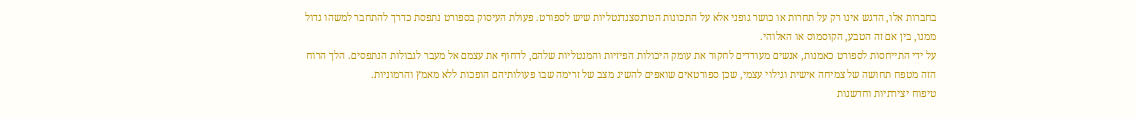בחברות אלו, הדגש אינו רק על תחרות או כושר גופני אלא על התכונות הטרנסצנדנטליות שיש לספורט. פעולת העיסוק בספורט נתפסת כדרך להתחבר למשהו גדול ממנו, בין אם זה הטבע, הקוסמוס או האלוהי.
על ידי התייחסות לספורט כאמנות, אנשים מעודדים לחקור את עומק היכולות הפיזיות והמנטליות שלהם, לדחוף את עצמם אל מעבר לגבולות הנתפסים. הלך הרוח הזה מטפח תחושה של צמיחה אישית וגילוי עצמי, שכן ספורטאים שואפים להשיג מצב של זרימה שבו פעולותיהם הופכות ללא מאמץ והרמוניות.
טיפוח יצירתיות וחדשנות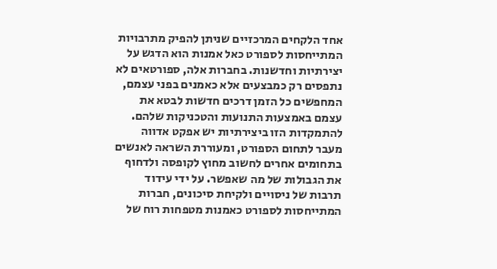אחד הלקחים המרכזיים שניתן להפיק מתרבויות המתייחסות לספורט כאל אמנות הוא הדגש על יצירתיות וחדשנות. בחברות אלה, ספורטאים לא נתפסים רק כמבצעים אלא כאמנים בפני עצמם, המחפשים כל הזמן דרכים חדשות לבטא את עצמם באמצעות התנועות והטכניקות שלהם.
להתמקדות הזו ביצירתיות יש אפקט אדווה מעבר לתחום הספורט, ומעוררת השראה לאנשים בתחומים אחרים לחשוב מחוץ לקופסה ולדחוף את הגבולות של מה שאפשר. על ידי עידוד תרבות של ניסויים ולקיחת סיכונים, חברות המתייחסות לספורט כאמנות מטפחות רוח של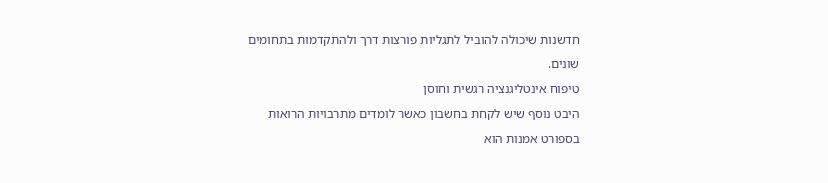חדשנות שיכולה להוביל לתגליות פורצות דרך ולהתקדמות בתחומים שונים.
טיפוח אינטליגנציה רגשית וחוסן
היבט נוסף שיש לקחת בחשבון כאשר לומדים מתרבויות הרואות בספורט אמנות הוא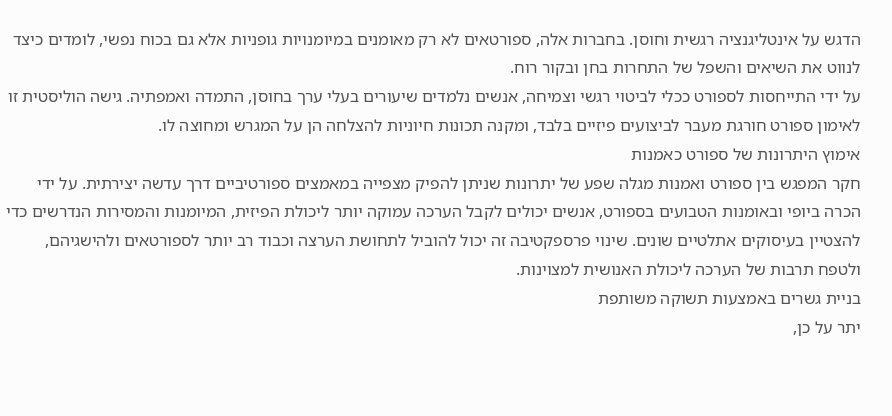הדגש על אינטליגנציה רגשית וחוסן. בחברות אלה, ספורטאים לא רק מאומנים במיומנויות גופניות אלא גם בכוח נפשי, לומדים כיצד לנווט את השיאים והשפל של התחרות בחן ובקור רוח.
על ידי התייחסות לספורט ככלי לביטוי רגשי וצמיחה, אנשים נלמדים שיעורים בעלי ערך בחוסן, התמדה ואמפתיה. גישה הוליסטית זו לאימון ספורט חורגת מעבר לביצועים פיזיים בלבד, ומקנה תכונות חיוניות להצלחה הן על המגרש ומחוצה לו.
אימוץ היתרונות של ספורט כאמנות
חקר המפגש בין ספורט ואמנות מגלה שפע של יתרונות שניתן להפיק מצפייה במאמצים ספורטיביים דרך עדשה יצירתית. על ידי הכרה ביופי ובאומנות הטבועים בספורט, אנשים יכולים לקבל הערכה עמוקה יותר ליכולת הפיזית, המיומנות והמסירות הנדרשים כדי להצטיין בעיסוקים אתלטיים שונים. שינוי פרספקטיבה זה יכול להוביל לתחושת הערצה וכבוד רב יותר לספורטאים ולהישגיהם, ולטפח תרבות של הערכה ליכולת האנושית למצוינות.
בניית גשרים באמצעות תשוקה משותפת
יתר על כן,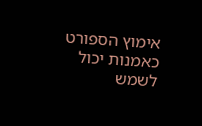אימוץ הספורט כאמנות יכול לשמש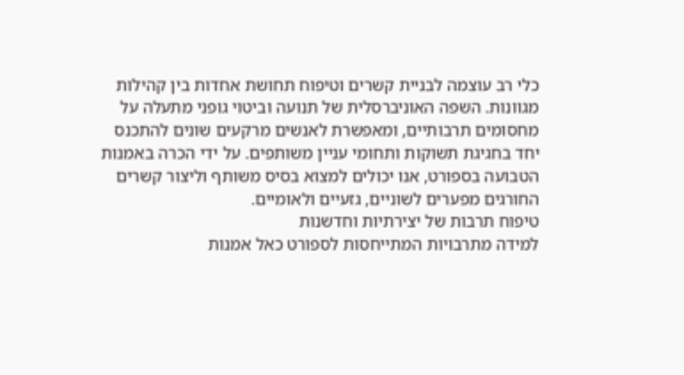כלי רב עוצמה לבניית קשרים וטיפוח תחושת אחדות בין קהילות מגוונות. השפה האוניברסלית של תנועה וביטוי גופני מתעלה על מחסומים תרבותיים, ומאפשרת לאנשים מרקעים שונים להתכנס יחד בחגיגת תשוקות ותחומי עניין משותפים. על ידי הכרה באמנות הטבועה בספורט, אנו יכולים למצוא בסיס משותף וליצור קשרים החורגים מפערים לשוניים, גזעיים ולאומיים.
טיפוח תרבות של יצירתיות וחדשנות
למידה מתרבויות המתייחסות לספורט כאל אמנות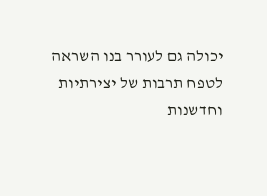יכולה גם לעורר בנו השראה לטפח תרבות של יצירתיות וחדשנות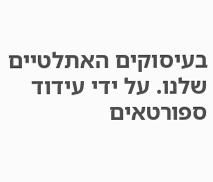בעיסוקים האתלטיים שלנו. על ידי עידוד ספורטאים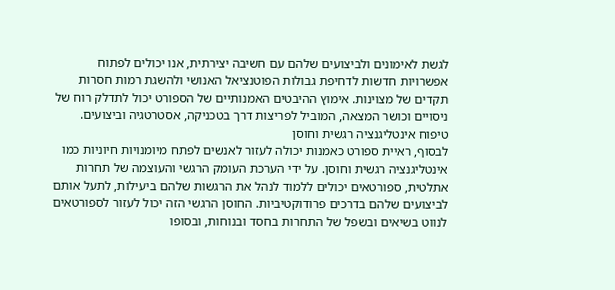לגשת לאימונים ולביצועים שלהם עם חשיבה יצירתית, אנו יכולים לפתוח אפשרויות חדשות לדחיפת גבולות הפוטנציאל האנושי ולהשגת רמות חסרות תקדים של מצוינות. אימוץ ההיבטים האמנותיים של הספורט יכול לתדלק רוח של ניסויים וכושר המצאה, המוביל לפריצות דרך בטכניקה, אסטרטגיה וביצועים.
טיפוח אינטליגנציה רגשית וחוסן
לבסוף, ראיית ספורט כאמנות יכולה לעזור לאנשים לפתח מיומנויות חיוניות כמו אינטליגנציה רגשית וחוסן. על ידי הערכת העומק הרגשי והעוצמה של תחרות אתלטית, ספורטאים יכולים ללמוד לנהל את הרגשות שלהם ביעילות, לתעל אותם לביצועים שלהם בדרכים פרודוקטיביות. החוסן הרגשי הזה יכול לעזור לספורטאים לנווט בשיאים ובשפל של התחרות בחסד ובנוחות, ובסופו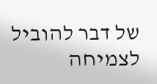של דבר להוביל לצמיחה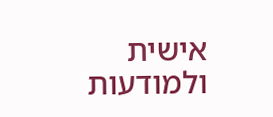אישית ולמודעות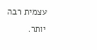עצמית רבה יותר.